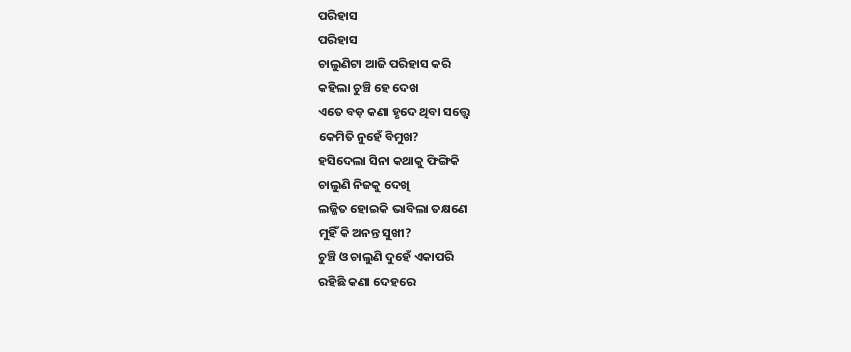ପରିହାସ
ପରିହାସ
ଚାଲୁଣିଟା ଆଜି ପରିହାସ କରି
କହିଲା ଚୁଞ୍ଚି ହେ ଦେଖ
ଏତେ ବଡ଼ କଣା ହୃଦେ ଥିବା ସତ୍ତ୍ବେ
କେମିତି ନୁହେଁ ବିମୁଖ?
ହସିଦେଲା ସିନା କଥାକୁ ଫିଙ୍ଗିକି
ଚାଲୁଣି ନିଜକୁ ଦେଖି
ଲଜ୍ଜିତ ହୋଇକି ଭାବିଲା ତକ୍ଷଣେ
ମୁହିଁ କି ଅନନ୍ତ ସୁଖୀ?
ଚୁଞ୍ଚି ଓ ଚାଲୁଣି ଦୁହେଁ ଏକାପରି
ରହିଛି କଣା ଦେହରେ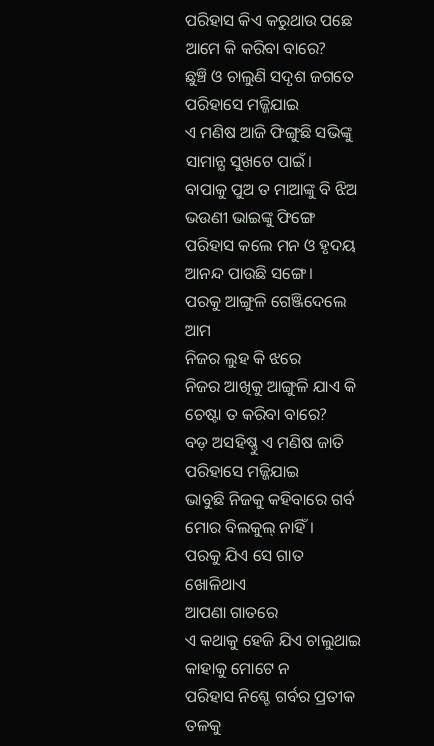ପରିହାସ କିଏ କରୁଥାଉ ପଛେ
ଆମେ କି କରିବା ବାରେ?
ଛୁଞ୍ଚି ଓ ଚାଲୁଣି ସଦୃଶ ଜଗତେ
ପରିହାସେ ମଜ୍ଜିଯାଇ
ଏ ମଣିଷ ଆଜି ଫିଙ୍ଗୁଛି ସଭିଙ୍କୁ
ସାମାନ୍ଯ ସୁଖଟେ ପାଇଁ।
ବାପାକୁ ପୁଅ ତ ମାଆଙ୍କୁ ବି ଝିଅ
ଭଉଣୀ ଭାଇଙ୍କୁ ଫିଙ୍ଗେ
ପରିହାସ କଲେ ମନ ଓ ହୃଦୟ
ଆନନ୍ଦ ପାଉଛି ସଙ୍ଗେ।
ପରକୁ ଆଙ୍ଗୁଳି ଗେଞ୍ଜିଦେଲେ ଆମ
ନିଜର ଲୁହ କି ଝରେ
ନିଜର ଆଖିକୁ ଆଙ୍ଗୁଳି ଯାଏ କି
ଚେଷ୍ଟା ତ କରିବା ବାରେ?
ବଡ଼ ଅସହିଷ୍ଣୁ ଏ ମଣିଷ ଜାତି
ପରିହାସେ ମଜ୍ଜିଯାଇ
ଭାବୁଛି ନିଜକୁ କହିବାରେ ଗର୍ବ
ମୋର ବିଲକୁଲ୍ ନାହିଁ।
ପରକୁ ଯିଏ ସେ ଗାତ ଖୋଳିଥାଏ
ଆପଣା ଗାତରେ
ଏ କଥାକୁ ହେଜି ଯିଏ ଚାଲୁଥାଇ
କାହାକୁ ମୋଟେ ନ
ପରିହାସ ନିଶ୍ଚେ ଗର୍ବର ପ୍ରତୀକ
ତଳକୁ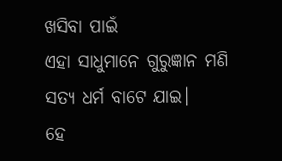ଖସିବା ପାଇଁ
ଏହା ସାଧୁମାନେ ଗୁରୁଜ୍ଞାନ ମଣି
ସତ୍ଯ ଧର୍ମ ବାଟେ ଯାଇ।
ହେ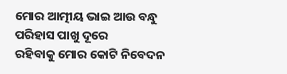ମୋର ଆତ୍ମୀୟ ଭାଇ ଆଉ ବନ୍ଧୁ
ପରିହାସ ପାଖୁ ଦୂରେ
ରହିବାକୁ ମୋର କୋଟି ନିବେଦନ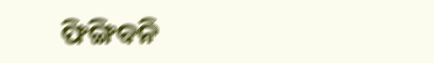ଫିଙ୍ଗିବନି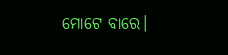ମୋଟେ ବାରେ।